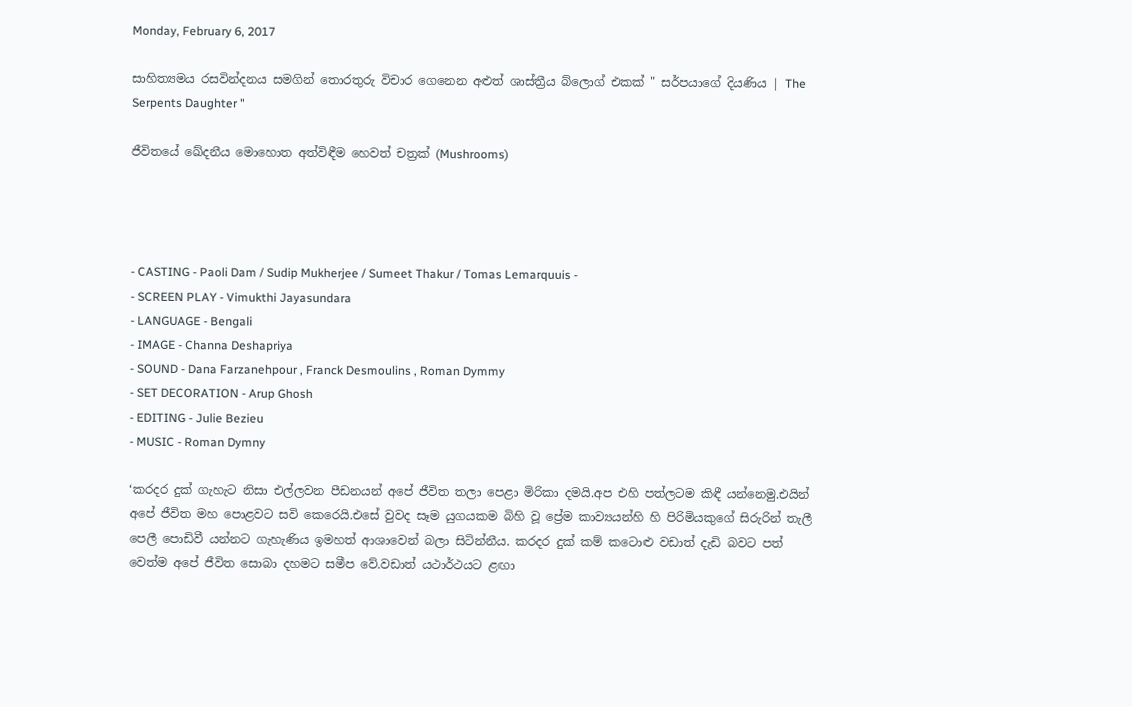Monday, February 6, 2017

සාහිත්‍යමය රසවින්දනය සමගින් තොරතුරු විචාර ගෙනෙන අළුත් ශාස්ත්‍රීය බ්ලොග් එකක් " සර්පයාගේ දියණිය | The Serpents Daughter "

ජීවිතයේ ඛේදනීය මොහොත අත්විඳීම හෙවත් චත්‍රක් (Mushrooms)




- CASTING - Paoli Dam / Sudip Mukherjee / Sumeet Thakur / Tomas Lemarquuis -
- SCREEN PLAY - Vimukthi Jayasundara
- LANGUAGE - Bengali
- IMAGE - Channa Deshapriya
- SOUND - Dana Farzanehpour , Franck Desmoulins , Roman Dymmy
- SET DECORATION - Arup Ghosh
- EDITING - Julie Bezieu
- MUSIC - Roman Dymny

‘කරදර දුක් ගැහැට නිසා එල්ලවන පීඩනයන් අපේ ජීවිත තලා පෙළා මිරිකා දමයි.අප එහි පත්ලටම කිඳී යන්නෙමු.එයින් අපේ ජීවිත මහ පොළවට සවි කෙරෙයි.එසේ වුවද සෑම යුගයකම බිහි වූ ප්‍රේම කාව්‍යයන්හි හි පිරිමියකුගේ සිරුරින් තැලී පෙලී පොඩිවී යන්නට ගැහැණිය ඉමහත් ආශාවෙන් බලා සිටින්නීය. කරදර දුක් කම් කටොළු වඩාත් දැඩි බවට පත් වෙත්ම අපේ ජීවිත සොබා දහමට සමීප වේ.වඩාත් යථාර්ථයට ළඟා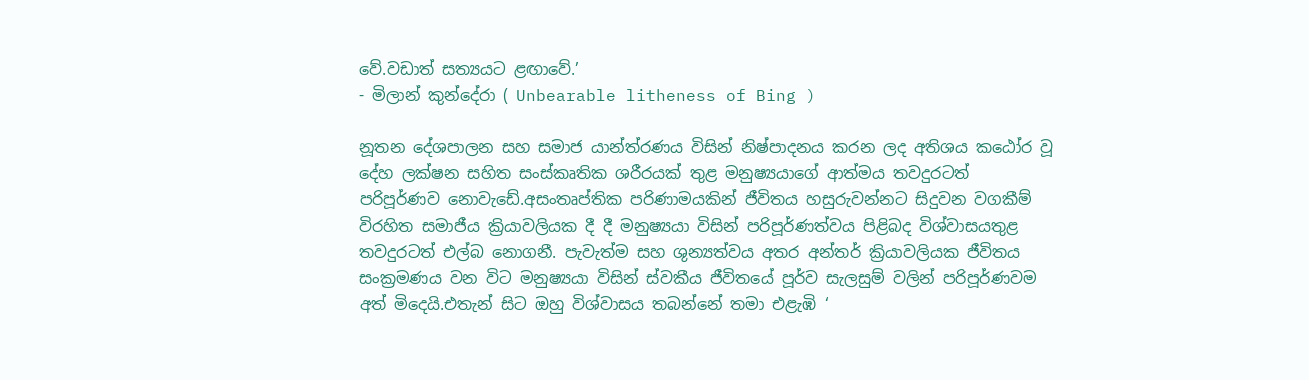වේ.වඩාත් සත්‍යයට ළඟාවේ.’
- මිලාන් කුන්දේරා ( Unbearable litheness of Bing )

නූතන දේශපාලන සහ සමාජ යාන්ත්රණය විසින් නිෂ්පාදනය කරන ලද අතිශය කඨෝර වූ දේහ ලක්ෂන සහිත සංස්කෘතික ශරීරයක් තුළ මනුෂ්‍යයාගේ ආත්මය තවදුරටත් පරිපූර්ණව නොවැඩේ.අසංතෘප්තික පරිණාමයකින් ජීවිතය හසුරුවන්නට සිදුවන වගකීම් විරහිත සමාජීය ක්‍රියාවලියක දී දී මනුෂ්‍යයා විසින් පරිපූර්ණත්වය පිළිබද විශ්වාසයතුළ තවදුරටත් එල්බ නොගනී. පැවැත්ම සහ ශුන්‍යත්වය අතර අන්තර් ක්‍රියාවලියක ජීවිතය සංක්‍රමණය වන විට මනුෂ්‍යයා විසින් ස්වකීය ජීවිතයේ පූර්ව සැලසුම් වලින් පරිපූර්ණවම අත් මිදෙයි.එතැන් සිට ඔහු විශ්වාසය තබන්නේ තමා එළැඹි ‘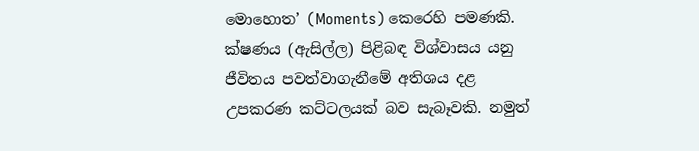මොහොත’ (Moments) කෙරෙහි පමණකි. ක්ෂණය (ඇසිල්ල) පිළිබඳ විශ්වාසය යනු ජීවිතය පවත්වාගැනීමේ අතිශය දළ උපකරණ කට්ටලයක් බව සැබෑවකි. නමුත්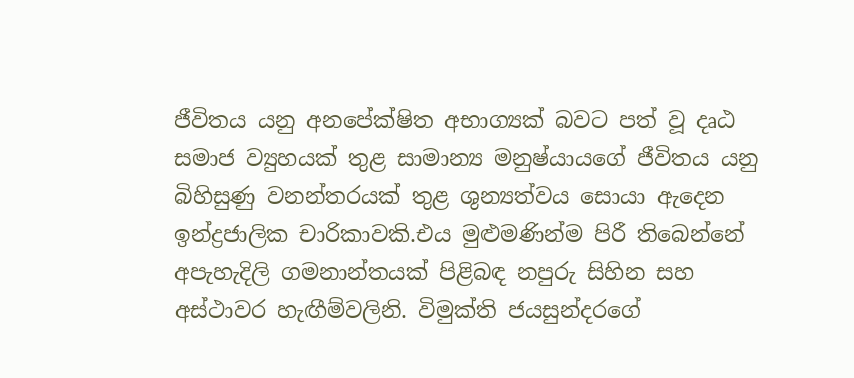ජීවිතය යනු අනපේක්ෂිත අභාග්‍යක් බවට පත් වූ දෘඨ සමාජ ව්‍යුහයක් තුළ සාමාන්‍ය මනුෂ්යා‍යගේ ජීවිතය යනු බිහිසුණු වනන්තරයක් තුළ ශුන්‍යත්වය සොයා ඇදෙන ඉන්ද්‍රජාලික චාරිකාවකි.එය මුළුමණින්ම පිරී තිබෙන්නේ අපැහැදිලි ගමනාන්තයක් පිළිබඳ නපුරු සිහින සහ අස්ථාවර හැඟීම්වලිනි. විමුක්ති ජයසුන්දරගේ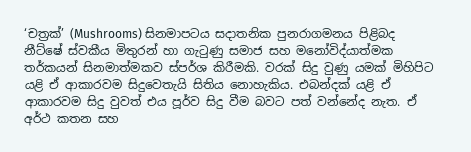‘චත්‍රක්’ (Mushrooms) සිනමාපටය සදාතනික පුනරාගමනය පිළිබද නීට්ෂේ ස්වකීය මිතුරන් හා ගැටුණු සමාජ සහ මනෝවිද්යාත්මක තර්කයන් සිනමාත්මකව ස්පර්ශ කිරීමකි. වරක් සිදු වුණු යමක් මිහිපිට යළි ඒ ආකාරවම සිදුවෙතැයි සිතිය නොහැකිය. එබන්දක් යළි ඒ ආකාරවම සිදු වුවත් එය පූර්ව සිදු වීම බවට පත් වන්නේද නැත. ඒ අර්ථ කතන සහ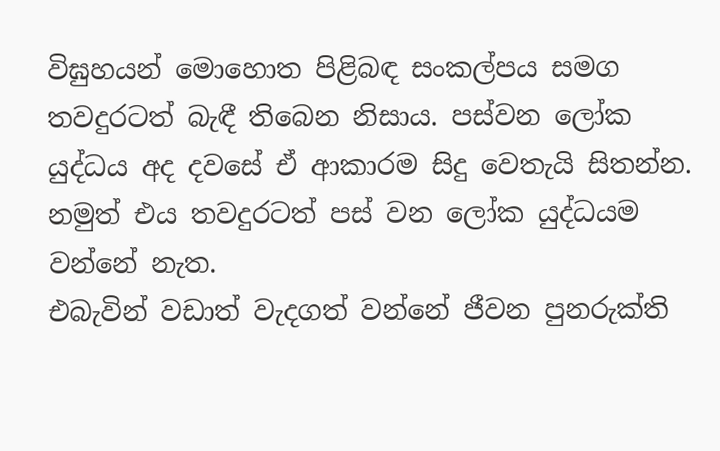විඝුහයන් මොහොත පිළිබඳ සංකල්පය සමග තවදුරටත් බැඳී තිබෙන නිසාය. පස්වන ලෝක යුද්ධය අද දවසේ ඒ ආකාරම සිදු වෙතැයි සිතන්න. නමුත් එය තවදුරටත් පස් වන ලෝක යුද්ධයම වන්නේ නැත.
එබැවින් වඩාත් වැදගත් වන්නේ ජීවන පුනරුක්ති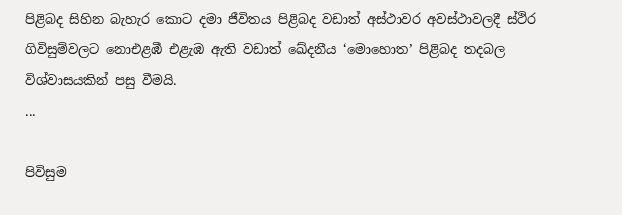පිළිබද සිහින බැහැර කොට දමා ජීවිතය පිළිබද වඩාත් අස්ථාවර අවස්ථාවලදී ස්ථිර ගිවිසුම්වලට නොඑළඹී එළැඹ ඇති වඩාත් ඛේදනීය ‘මොහොත’ පිළිබද තදබල විශ්වාසයකින් පසු වීමයි.
...

පිවිසුම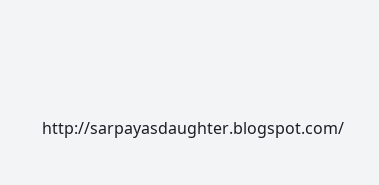http://sarpayasdaughter.blogspot.com/